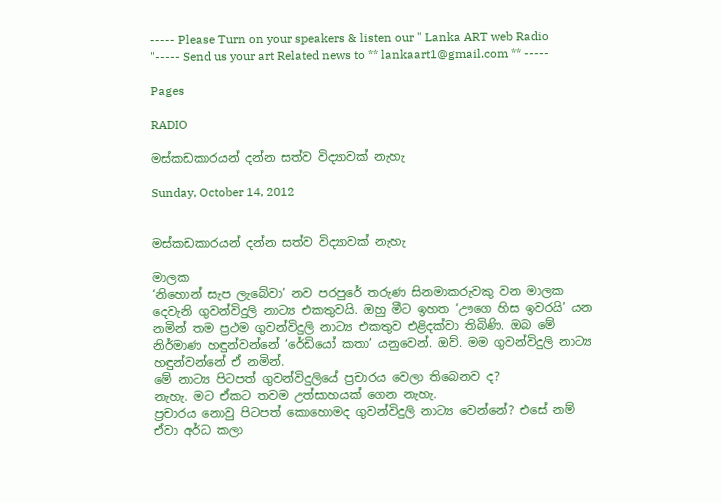----- Please Turn on your speakers & listen our " Lanka ART web Radio "----- Send us your art Related news to ** lankaart1@gmail.com ** -----

Pages

RADIO

මස්කඩකාරයන් දන්න සත්ව විද්‍යාවක් නැහැ

Sunday, October 14, 2012


මස්කඩකාරයන් දන්න සත්ව විද්‍යාවක් නැහැ

මාලක
‘නිහොන් සැප ලැබේවා’ නව පරපුරේ තරුණ සිනමාකරුවකු වන මාලක දෙවැනි ගුවන්විදුලි නාට්‍ය එකතුවයි. ඔහු මීට ඉහත ‘ඌගෙ හිස ඉවරයි’ යන නමින් තම ප්‍රථම ගුවන්විදුලි නාට්‍ය එකතුව එළිදක්වා තිබිණි. ඔබ මේ නිර්මාණ හඳුන්වන්නේ ‘රේඩියෝ කතා’ යනුවෙන්. ඔව්. මම ගුවන්විදුලි නාට්‍ය හඳුන්වන්නේ ඒ නමින්.
මේ නාට්‍ය පිටපත් ගුවන්විදුලියේ ප්‍රචාරය වෙලා තිබෙනව ද?
නැහැ. මට ඒකට තවම උත්සාහයක් ගෙන නැහැ.
ප්‍රචාරය නොවු පිටපත් කොහොමද ගුවන්විදුලි නාට්‍ය වෙන්නේ? එසේ නම් ඒවා අර්ධ කලා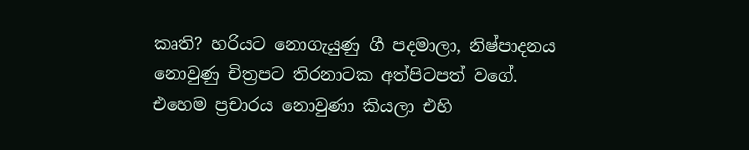කෘති? හරියට නොගැයුණු ගී පදමාලා, නිෂ්පාදනය නොවුණු චිත්‍රපට තිරනාටක අත්පිටපත් වගේ.
එහෙම ප්‍රචාරය නොවුණා කියලා එහි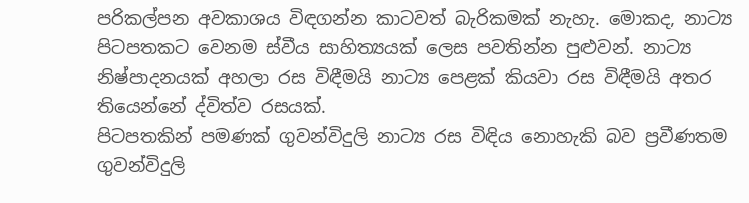පරිකල්පන අවකාශය විඳගන්න කාටවත් බැරිකමක් නැහැ. මොකද, නාට්‍ය පිටපතකට වෙනම ස්වීය සාහිත්‍යයක් ලෙස පවතින්න පුළුවන්. නාට්‍ය නිෂ්පාදනයක් අහලා රස විඳීමයි නාට්‍ය පෙළක් කියවා රස විඳීමයි අතර තියෙන්නේ ද්විත්ව රසයක්.
පිටපතකින් පමණක් ගුවන්විදුලි නාට්‍ය රස විඳිය නොහැකි බව ප්‍රවීණතම ගුවන්විදුලි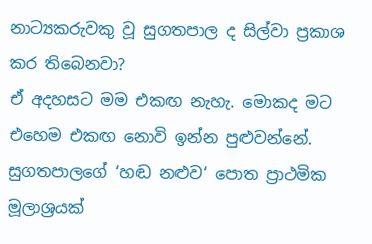නාට්‍යකරුවකු වූ සුගතපාල ද සිල්වා ප්‍රකාශ කර තිබෙනවා?
ඒ අදහසට මම එකඟ නැහැ. මොකද මට එහෙම එකඟ නොවි ඉන්න පුළුවන්නේ. සුගතපාලගේ ‘හඬ නළුව‘ පොත ප්‍රාථමික මූලාශ්‍රයක්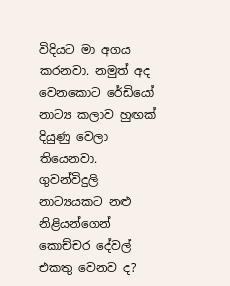විදියට මා අගය කරනවා. නමුත් අද වෙනකොට රේඩියෝ නාට්‍ය කලාව හුඟක් දියුණු වෙලා තියෙනවා.
ගුවන්විදුලි නාට්‍යයකට නළු නිළියන්ගෙන් කොච්චර දේවල් එකතු වෙනව ද?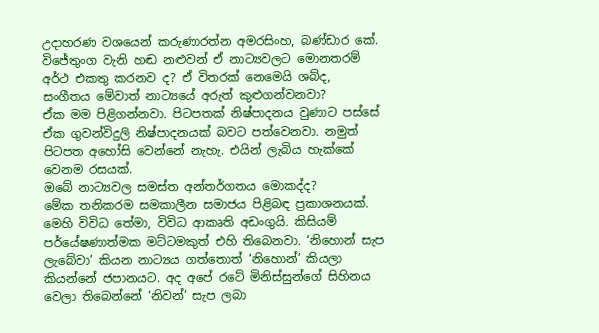උදාහරණ වශයෙන් කරුණාරත්න අමරසිංහ, බණ්ඩාර කේ. විජේතුංග වැනි හඬ නළුවන් ඒ නාට්‍යවලට මොනතරම් අර්ථ එකතු කරනව ද? ඒ විතරක් නෙමෙයි ශබ්ද, සංගීතය මේවාත් නාට්‍යයේ අරුත් කුළුගන්වනවා?
ඒක මම පිළිගන්නවා. පිටපතක් නිෂ්පාදනය වුණාට පස්සේ ඒක ගුවන්විදුලි නිෂ්පාදනයක් බවට පත්වෙනවා. නමුත් පිටපත අහෝසි වෙන්නේ නැහැ. එයින් ලැබිය හැක්කේ වෙනම රසයක්.
ඔබේ නාට්‍යවල සමස්ත අන්තර්ගතය මොකද්ද?
මේක තනිකරම සමකාලීන සමාජය පිළිබඳ ප්‍රකාශනයක්. මෙහි විවිධ තේමා, විවිධ ආකෘති අඩංගුයි. කිසියම් පර්යේෂණාත්මක මට්ටමකුත් එහි තිබෙනවා. ‘නිහොන් සැප ලැබේවා’ කියන නාට්‍යය ගත්තොත් ‘නිහොන්’ කියලා කියන්නේ ජපානයට. අද අපේ රටේ මිනිස්සුන්ගේ සිහිනය වෙලා තිබෙන්නේ ‘නිවන්’ සැප ලබා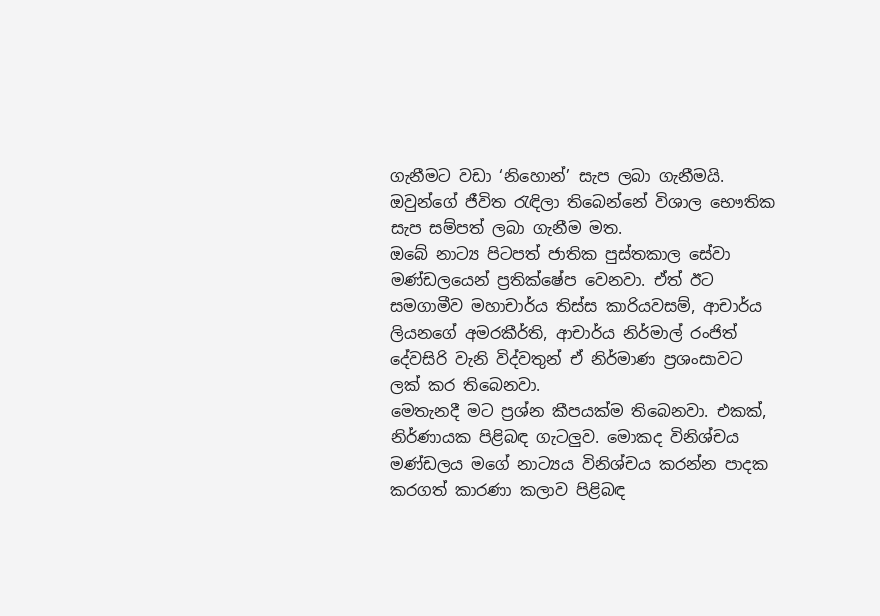ගැනීමට වඩා ‘නිහොන්’ සැප ලබා ගැනීමයි. ඔවුන්ගේ ජීවිත රැඳිලා තිබෙන්නේ විශාල භෞතික සැප සම්පත් ලබා ගැනීම මත.
ඔබේ නාට්‍ය පිටපත් ජාතික පුස්තකාල සේවා මණ්ඩලයෙන් ප්‍රතික්ෂේප වෙනවා. ඒත් ඊට සමගාමීව මහාචාර්ය තිස්ස කාරියවසම්, ආචාර්ය ලියනගේ අමරකීර්ති, ආචාර්ය නිර්මාල් රංජිත් දේවසිරි වැනි විද්වතුන් ඒ නිර්මාණ ප්‍රශංසාවට ලක් කර තිබෙනවා.
මෙතැනදී මට ප්‍රශ්න කීපයක්ම තිබෙනවා. එකක්, නිර්ණායක පිළිබඳ ගැටලුව. මොකද විනිශ්චය මණ්ඩලය මගේ නාට්‍යය විනිශ්චය කරන්න පාදක කරගත් කාරණා කලාව පිළිබඳ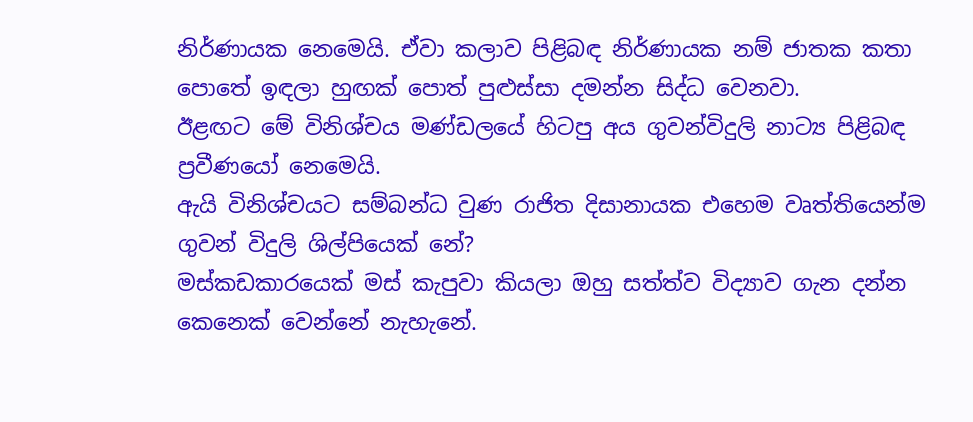නිර්ණායක නෙමෙයි. ඒවා කලාව පිළිබඳ නිර්ණායක නම් ජාතක කතා පොතේ ඉඳලා හුඟක් පොත් පුළුස්සා දමන්න සිද්ධ වෙනවා.
ඊළඟට මේ විනිශ්චය මණ්ඩලයේ හිටපු අය ගුවන්විදුලි නාට්‍ය පිළිබඳ ප්‍රවීණයෝ නෙමෙයි.
ඇයි විනිශ්චයට සම්බන්ධ වුණ රාජිත දිසානායක එහෙම වෘත්තියෙන්ම ගුවන් විදුලි ශිල්පියෙක් නේ?
මස්කඩකාරයෙක් මස් කැපුවා කියලා ඔහු සත්ත්ව විද්‍යාව ගැන දන්න කෙනෙක් වෙන්නේ නැහැනේ.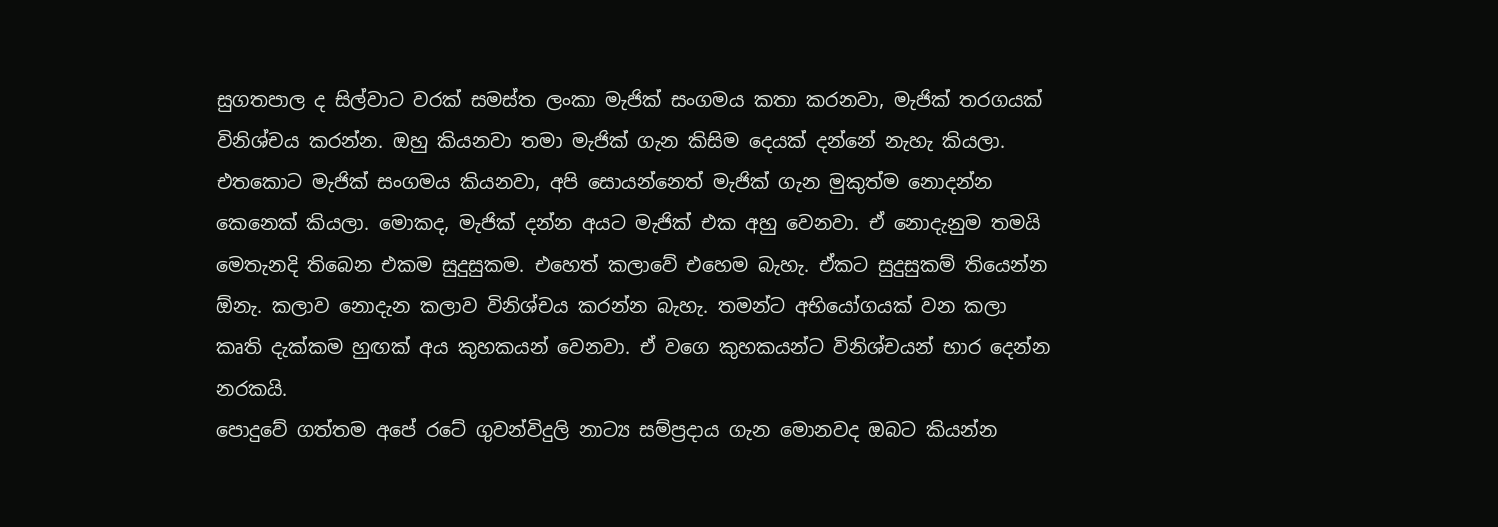සුගතපාල ද සිල්වාට වරක් සමස්ත ලංකා මැජික් සංගමය කතා කරනවා, මැජික් තරගයක් විනිශ්චය කරන්න. ඔහු කියනවා තමා මැජික් ගැන කිසිම දෙයක් දන්නේ නැහැ කියලා. එතකොට මැජික් සංගමය කියනවා, අපි සොයන්නෙත් මැජික් ගැන මුකුත්ම නොදන්න කෙනෙක් කියලා. මොකද, මැජික් දන්න අයට මැජික් එක අහු වෙනවා. ඒ නොදැනුම තමයි මෙතැනදි තිබෙන එකම සුදුසුකම. එහෙත් කලාවේ එහෙම බැහැ. ඒකට සුදුසුකම් තියෙන්න ඕනැ. කලාව නොදැන කලාව විනිශ්චය කරන්න බැහැ. තමන්ට අභියෝගයක් වන කලා කෘති දැක්කම හුඟක් අය කුහකයන් වෙනවා. ඒ වගෙ කුහකයන්ට විනිශ්චයන් භාර දෙන්න නරකයි.
පොදුවේ ගත්තම අපේ රටේ ගුවන්විදුලි නාට්‍ය සම්ප්‍රදාය ගැන මොනවද ඔබට කියන්න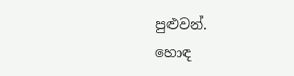පුළුවන්.
හොඳ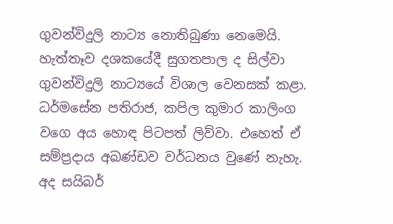ගුවන්විදුලි නාට්‍ය නොතිබුණා නෙමෙයි. හැත්තෑව දශකයේදී සුගතපාල ද සිල්වා ගුවන්විදුලි නාට්‍යයේ විශාල වෙනසක් කළා. ධර්මසේන පතිරාජ, කපිල කුමාර කාලිංග වගෙ අය හොඳ පිටපත් ලිව්වා. එහෙත් ඒ සම්ප්‍රදාය අඛණ්ඩව වර්ධනය වුණේ නැහැ. අද සයිබර්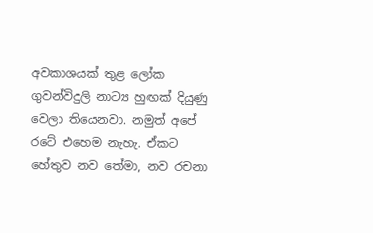අවකාශයක් තුළ ලෝක ගුවන්විදුලි නාට්‍ය හුඟක් දියුණු වෙලා තියෙනවා. නමුත් අපේ රටේ එහෙම නැහැ. ඒකට හේතුව නව තේමා, නව රචනා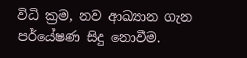විධි ක්‍රම, නව ආඛ්‍යාන ගැන පර්යේෂණ සිදු නොවීම.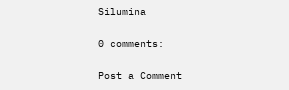Silumina

0 comments:

Post a Comment